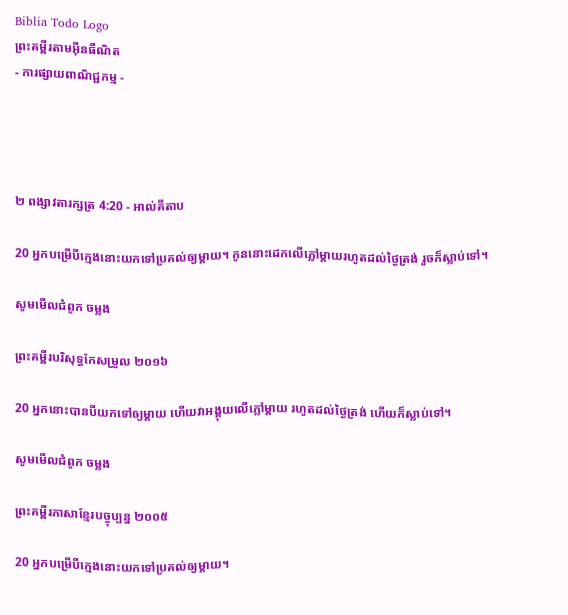Biblia Todo Logo
ព្រះគម្ពីរតាមអ៊ីនធឺណិត
- ការផ្សាយពាណិជ្ជកម្ម -




២ ពង្សាវ‌តារ‌ក្សត្រ 4:20 - អាល់គីតាប

20 អ្នកបម្រើបីក្មេងនោះយកទៅប្រគល់ឲ្យម្តាយ។ កូននោះដេកលើភ្លៅម្តាយរហូតដល់ថ្ងៃត្រង់ រួចក៏ស្លាប់ទៅ។

សូមមើលជំពូក ចម្លង

ព្រះគម្ពីរបរិសុទ្ធកែសម្រួល ២០១៦

20 អ្នកនោះបានបីយកទៅឲ្យម្តាយ ហើយវាអង្គុយលើភ្លៅម្តាយ រហូតដល់ថ្ងៃត្រង់ ហើយក៏ស្លាប់ទៅ។

សូមមើលជំពូក ចម្លង

ព្រះគម្ពីរភាសាខ្មែរបច្ចុប្បន្ន ២០០៥

20 អ្នកបម្រើបីក្មេងនោះយកទៅប្រគល់ឲ្យម្ដាយ។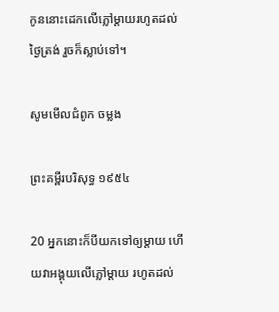កូននោះដេកលើភ្លៅម្ដាយរហូតដល់ថ្ងៃត្រង់ រួចក៏ស្លាប់ទៅ។

សូមមើលជំពូក ចម្លង

ព្រះគម្ពីរបរិសុទ្ធ ១៩៥៤

20 អ្នកនោះក៏បីយកទៅឲ្យម្តាយ ហើយវាអង្គុយលើភ្លៅម្តាយ រហូតដល់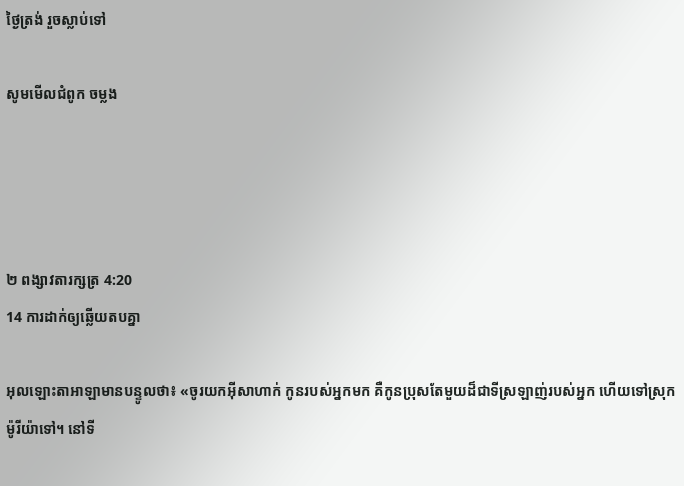ថ្ងៃត្រង់ រួចស្លាប់ទៅ

សូមមើលជំពូក ចម្លង




២ ពង្សាវ‌តារ‌ក្សត្រ 4:20
14 ការដាក់ឲ្យឆ្លើយតបគ្នា

អុលឡោះ‌តាអាឡាមានបន្ទូលថា៖ «ចូរយកអ៊ីសា‌ហាក់ កូនរបស់អ្នកមក គឺកូនប្រុសតែមួយដ៏ជាទីស្រឡាញ់របស់អ្នក ហើយទៅស្រុកម៉ូរី‌យ៉ាទៅ។ នៅទី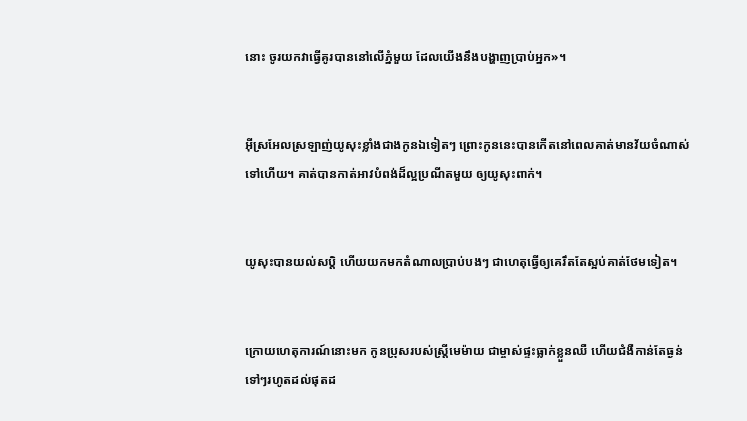នោះ ចូរយកវាធ្វើគូរបាននៅលើភ្នំមួយ ដែលយើងនឹងបង្ហាញប្រាប់អ្នក»។


អ៊ីស្រ‌អែលស្រឡាញ់យូសុះខ្លាំងជាងកូនឯទៀតៗ ព្រោះកូននេះបានកើតនៅពេលគាត់មានវ័យចំណាស់ទៅហើយ។ គាត់បានកាត់អាវបំពង់ដ៏ល្អប្រណីតមួយ ឲ្យយូសុះពាក់។


យូសុះបានយល់សប្តិ ហើយយកមកតំណាលប្រាប់បងៗ ជាហេតុធ្វើឲ្យគេរឹតតែស្អប់គាត់ថែមទៀត។


ក្រោយហេតុ‌ការណ៍នោះមក កូនប្រុសរបស់ស្ត្រីមេ‌ម៉ាយ ជាម្ចាស់ផ្ទះធ្លាក់ខ្លួនឈឺ ហើយជំងឺកាន់តែធ្ងន់ទៅៗរហូតដល់ផុតដ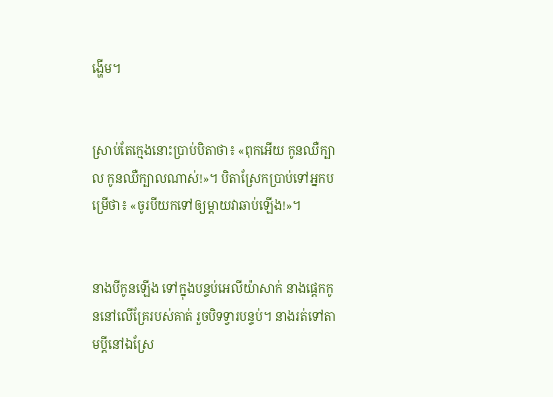ង្ហើម។


ស្រាប់តែក្មេងនោះប្រាប់បិតាថា៖ «ពុកអើយ កូនឈឺក្បាល កូនឈឺក្បាលណាស់!»។ បិតាស្រែកប្រាប់ទៅអ្នកបម្រើថា៖ «ចូរបីយកទៅឲ្យម្តាយវាឆាប់ឡើង!»។


នាងបីកូនឡើង ទៅក្នុងបន្ទប់អេលី‌យ៉ាសាក់ នាងផ្តេកកូននៅលើគ្រែរបស់គាត់ រួចបិទទ្វារបន្ទប់។ នាងរត់ទៅតាមប្ដីនៅឯស្រែ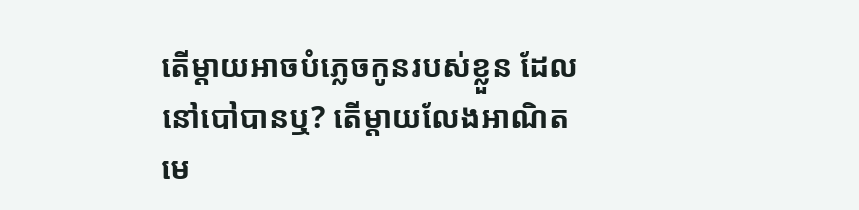តើម្ដាយអាចបំភ្លេចកូនរបស់ខ្លួន ដែលនៅបៅបានឬ? តើម្ដាយលែងអាណិតមេ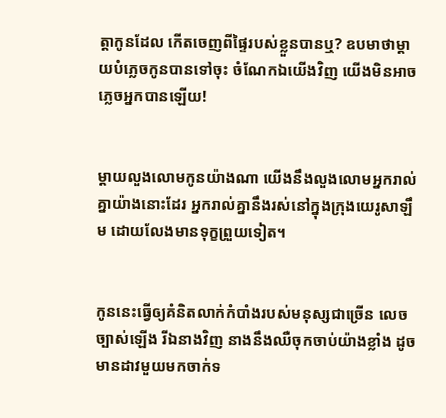ត្តាកូនដែល កើតចេញពីផ្ទៃរបស់ខ្លួនបានឬ? ឧបមាថាម្ដាយបំភ្លេចកូនបានទៅចុះ ចំណែកឯយើងវិញ យើងមិនអាចភ្លេចអ្នកបានឡើយ!


ម្ដាយលួង‌លោមកូនយ៉ាងណា យើងនឹងលួង‌លោមអ្នករាល់គ្នាយ៉ាងនោះដែរ អ្នករាល់គ្នានឹងរស់នៅក្នុងក្រុងយេរូ‌សាឡឹម ដោយលែងមានទុក្ខព្រួយទៀត។


កូននេះធ្វើឲ្យគំនិតលាក់កំបាំងរបស់មនុស្សជាច្រើន លេចច្បាស់ឡើង រីឯនាងវិញ នាងនឹងឈឺចុកចាប់យ៉ាងខ្លាំង ដូចមានដាវមួយមកចាក់ទ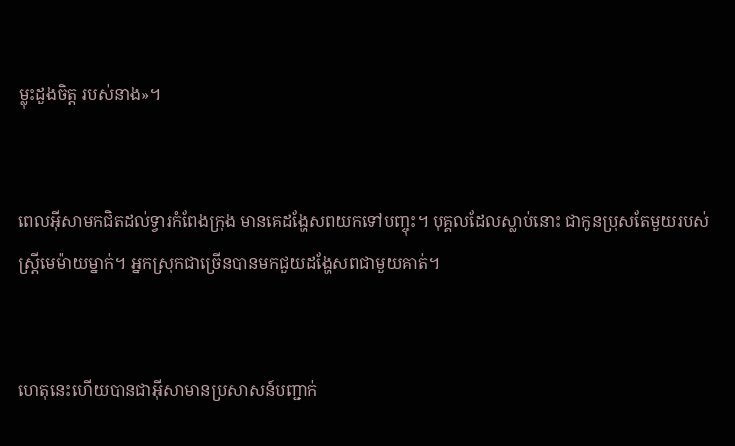ម្លុះដួងចិត្ដ របស់នាង»។


ពេលអ៊ីសាមកជិតដល់ទ្វារកំពែងក្រុង មានគេដង្ហែសពយកទៅបញ្ចុះ។ បុគ្គលដែលស្លាប់នោះ ជាកូនប្រុសតែមួយរបស់ស្ដ្រីមេ‌ម៉ាយម្នាក់។ អ្នកស្រុកជាច្រើនបានមកជួយដង្ហែសពជាមួយគាត់។


ហេតុនេះហើយបានជាអ៊ីសាមានប្រសាសន៍បញ្ជាក់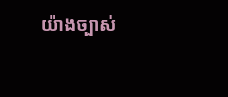យ៉ាងច្បាស់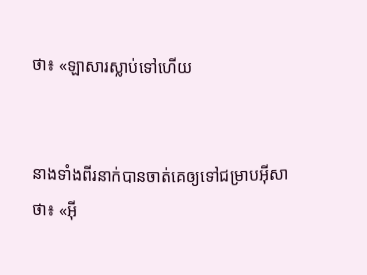ថា៖ «ឡាសារស្លាប់ទៅហើយ


នាងទាំងពីរនាក់បានចាត់គេឲ្យទៅជម្រាបអ៊ីសាថា៖ «អ៊ី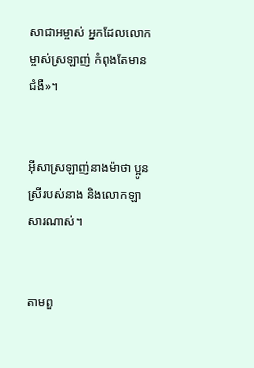សា‌ជាអម្ចាស់ អ្នកដែលលោកម្ចាស់ស្រឡាញ់ កំពុងតែមានជំងឺ»។


អ៊ីសាស្រឡាញ់នាងម៉ាថា ប្អូនស្រីរបស់នាង និងលោកឡាសារណាស់។


តាមពួ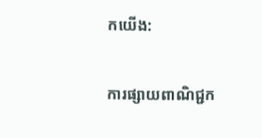កយើង:

ការផ្សាយពាណិជ្ជក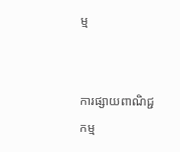ម្ម


ការផ្សាយពាណិជ្ជកម្ម